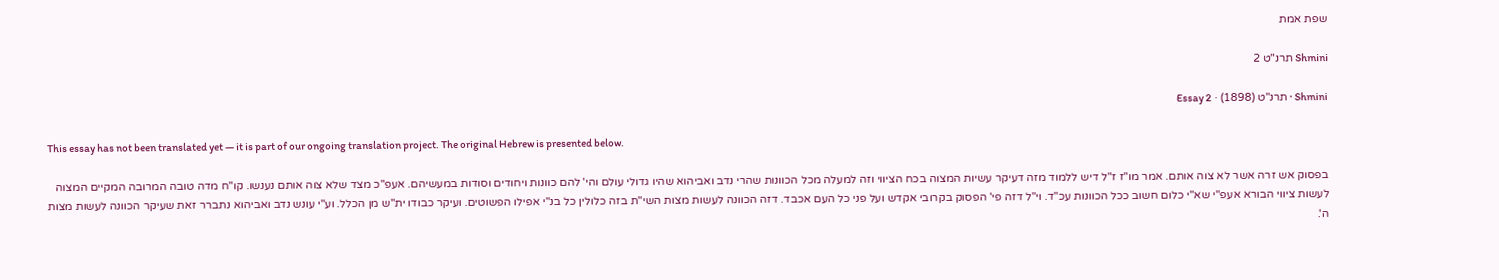שפת אמת

Shmini תרנ"ט 2

Shmini · תרנ"ט (1898) · Essay 2

This essay has not been translated yet — it is part of our ongoing translation project. The original Hebrew is presented below.

בפסוק אש זרה אשר לא צוה אותם. אמר מו"ז ז"ל דיש ללמוד מזה דעיקר עשיות המצוה בכח הציווי וזה למעלה מכל הכוונות שהרי נדב ואביהוא שהיו גדולי עולם והי' להם כוונות ויחודים וסודות במעשיהם. אעפ"כ מצד שלא צוה אותם נענשו. קו"ח מדה טובה המרובה המקיים המצוה לעשות ציווי הבורא אעפ"י שא"י כלום חשוב ככל הכוונות עכ"ד. וי"ל דזה פי' הפסוק בקרובי אקדש ועל פני כל העם אכבד. דזה הכוונה לעשות מצות השי"ת בזה כלולין כל בנ"י אפילו הפשוטים. ועיקר כבודו ית"ש מן הכלל. וע"י עונש נדב ואביהוא נתברר זאת שעיקר הכוונה לעשות מצות ה'.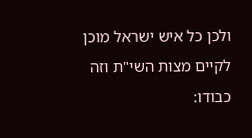ולכן כל איש ישראל מוכן לקיים מצות השי"ת וזה כבודו: